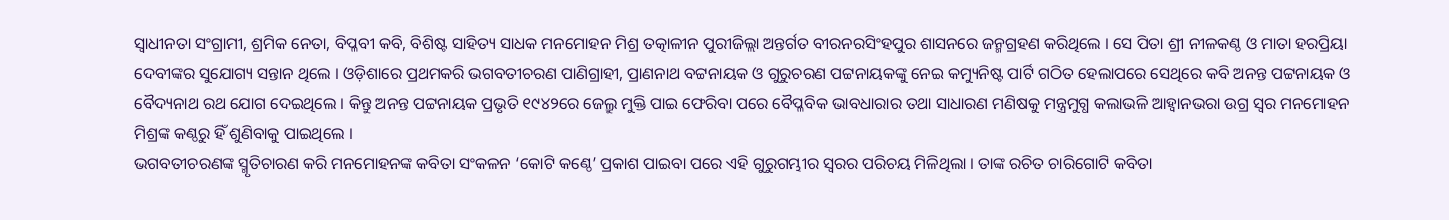ସ୍ୱାଧୀନତା ସଂଗ୍ରାମୀ, ଶ୍ରମିକ ନେତା, ବିପ୍ଳବୀ କବି, ବିଶିଷ୍ଟ ସାହିତ୍ୟ ସାଧକ ମନମୋହନ ମିଶ୍ର ତତ୍କାଳୀନ ପୁରୀଜିଲ୍ଲା ଅନ୍ତର୍ଗତ ବୀରନରସିଂହପୁର ଶାସନରେ ଜନ୍ମଗ୍ରହଣ କରିଥିଲେ । ସେ ପିତା ଶ୍ରୀ ନୀଳକଣ୍ଠ ଓ ମାତା ହରପ୍ରିୟା ଦେବୀଙ୍କର ସୁଯୋଗ୍ୟ ସନ୍ତାନ ଥିଲେ । ଓଡ଼ିଶାରେ ପ୍ରଥମକରି ଭଗବତୀଚରଣ ପାଣିଗ୍ରାହୀ, ପ୍ରାଣନାଥ ବଟ୍ଟନାୟକ ଓ ଗୁରୁଚରଣ ପଟ୍ଟନାୟକଙ୍କୁ ନେଇ କମ୍ୟୁନିଷ୍ଟ ପାର୍ଟି ଗଠିତ ହେଲାପରେ ସେଥିରେ କବି ଅନନ୍ତ ପଟ୍ଟନାୟକ ଓ ବୈଦ୍ୟନାଥ ରଥ ଯୋଗ ଦେଇଥିଲେ । କିନ୍ତୁ ଅନନ୍ତ ପଟ୍ଟନାୟକ ପ୍ରଭୃତି ୧୯୪୨ରେ ଜେଲ୍ରୁ ମୁକ୍ତି ପାଇ ଫେରିବା ପରେ ବୈପ୍ଳବିକ ଭାବଧାରାର ତଥା ସାଧାରଣ ମଣିଷକୁ ମନ୍ତ୍ରମୁଗ୍ଧ କଲାଭଳି ଆହ୍ୱାନଭରା ଉଗ୍ର ସ୍ଵର ମନମୋହନ ମିଶ୍ରଙ୍କ କଣ୍ଠରୁ ହିଁ ଶୁଣିବାକୁ ପାଇଥିଲେ ।
ଭଗବତୀଚରଣଙ୍କ ସ୍ମୃତିଚାରଣ କରି ମନମୋହନଙ୍କ କବିତା ସଂକଳନ ‘କୋଟି କଣ୍ଠେ’ ପ୍ରକାଶ ପାଇବା ପରେ ଏହି ଗୁରୁଗମ୍ଭୀର ସ୍ଵରର ପରିଚୟ ମିଳିଥିଲା । ତାଙ୍କ ରଚିତ ଚାରିଗୋଟି କବିତା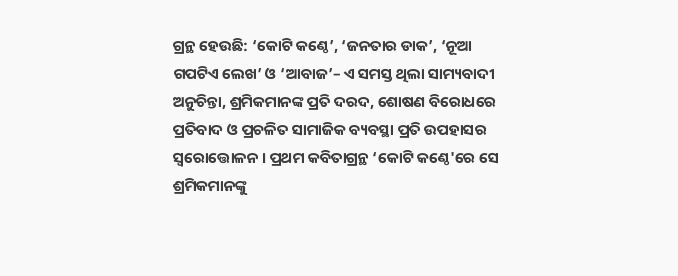ଗ୍ରନ୍ଥ ହେଉଛି: ‘କୋଟି କଣ୍ଠେ’, ‘ଜନତାର ଡାକ’, ‘ନୂଆ ଗପଟିଏ ଲେଖ’ ଓ ‘ଆବାଜ’– ଏ ସମସ୍ତ ଥିଲା ସାମ୍ୟବାଦୀ ଅନୁଚିନ୍ତା, ଶ୍ରମିକମାନଙ୍କ ପ୍ରତି ଦରଦ, ଶୋଷଣ ବିରୋଧରେ ପ୍ରତିବାଦ ଓ ପ୍ରଚଳିତ ସାମାଜିକ ବ୍ୟବସ୍ଥା ପ୍ରତି ଉପହାସର ସ୍ଵରୋତ୍ତୋଳନ । ପ୍ରଥମ କବିତାଗ୍ରନ୍ଥ ‘କୋଟି କଣ୍ଠେ'ରେ ସେ ଶ୍ରମିକମାନଙ୍କୁ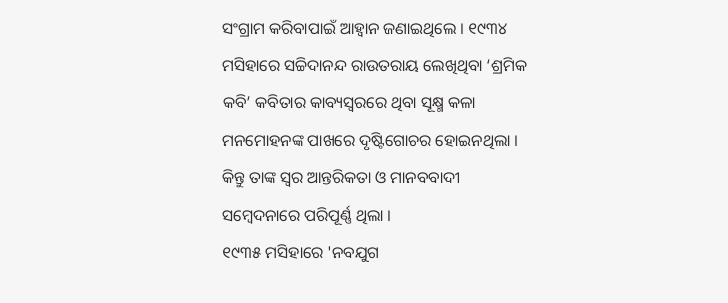ସଂଗ୍ରାମ କରିବାପାଇଁ ଆହ୍ଵାନ ଜଣାଇଥିଲେ । ୧୯୩୪ ମସିହାରେ ସଚ୍ଚିଦାନନ୍ଦ ରାଉତରାୟ ଲେଖିଥିବା ‘ଶ୍ରମିକ କବି’ କବିତାର କାବ୍ୟସ୍ଵରରେ ଥିବା ସୂକ୍ଷ୍ମ କଳା ମନମୋହନଙ୍କ ପାଖରେ ଦୃଷ୍ଟିଗୋଚର ହୋଇନଥିଲା । କିନ୍ତୁ ତାଙ୍କ ସ୍ଵର ଆନ୍ତରିକତା ଓ ମାନବବାଦୀ ସମ୍ବେଦନାରେ ପରିପୂର୍ଣ୍ଣ ଥିଲା ।
୧୯୩୫ ମସିହାରେ 'ନବଯୁଗ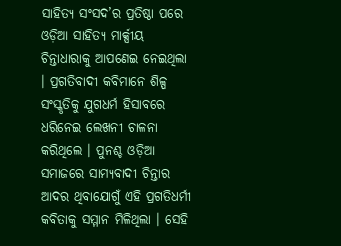ସାହିତ୍ୟ ସଂସଦ’ର ପ୍ରତିଷ୍ଠା ପରେ ଓଡ଼ିଆ ସାହିତ୍ୟ ମାର୍କ୍ସୀୟ ଚିନ୍ତାଧାରାକୁ ଆପଣେଇ ନେଇଥିଲା । ପ୍ରଗତିବାଦୀ କବିମାନେ ଶିଳ୍ପ ସଂସ୍କୃତିକୁ ଯୁଗଧର୍ମ ହିସାବରେ ଧରିନେଇ ଲେଖନୀ ଚାଳନା କରିଥିଲେ । ପୁନଶ୍ଚ ଓଡ଼ିଆ ସମାଜରେ ସାମ୍ୟବାଦୀ ଚିନ୍ତାର ଆଦର ଥିବାଯୋଗୁଁ ଏହି ପ୍ରଗତିଧର୍ମୀ କବିତାକୁ ସମ୍ମାନ ମିଳିଥିଲା । ସେହି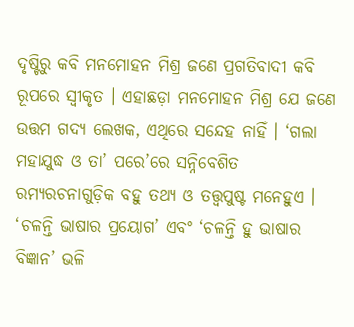ଦୃଷ୍ଟିରୁ କବି ମନମୋହନ ମିଶ୍ର ଜଣେ ପ୍ରଗତିବାଦୀ କବି ରୂପରେ ସ୍ଵୀକୃତ । ଏହାଛଡ଼ା ମନମୋହନ ମିଶ୍ର ଯେ ଜଣେ ଉତ୍ତମ ଗଦ୍ୟ ଲେଖକ, ଏଥିରେ ସନ୍ଦେହ ନାହିଁ । ‘ଗଲା ମହାଯୁଦ୍ଧ ଓ ତା’ ପରେ’ରେ ସନ୍ନିବେଶିତ ରମ୍ୟରଚନାଗୁଡ଼ିକ ବହୁ ତଥ୍ୟ ଓ ତତ୍ତ୍ଵପୁଷ୍ଟ ମନେହୁଏ । ‘ଚଳନ୍ତି ଭାଷାର ପ୍ରୟୋଗ’ ଏବଂ ‘ଚଳନ୍ତି ହୁ ଭାଷାର ବିଜ୍ଞାନ’ ଭଳି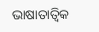ଭାଷାତାତ୍ଵିକ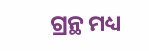ଗ୍ରନ୍ଥ ମଧ୍ୟ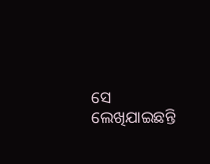ସେ ଲେଖିଯାଇଛନ୍ତି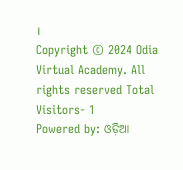।
Copyright © 2024 Odia Virtual Academy. All rights reserved Total Visitors- 1
Powered by: ଓଡ଼ିଆ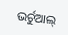ଭର୍ଚୁଆଲ୍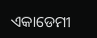ଏକାଡେମୀ